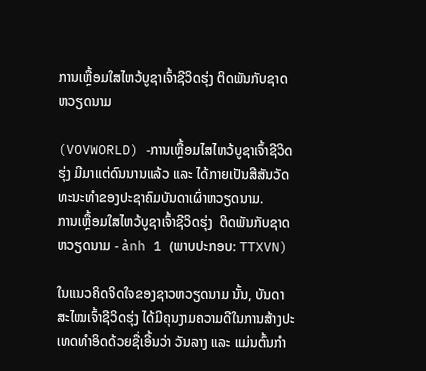ການເຫຼື້ອມໃສໄຫວ້ບູຊາເຈົ້າຊີວິດຮຸ່ງ ຕິດພັນກັບຊາດຫວຽດນາມ

(VOVWORLD) -ການເຫຼື້ອມໄສໄຫວ້ບູຊາເຈົ້າຊີວິດຮຸ່ງ ມີມາແຕ່ດົນນານແລ້ວ ແລະ ໄດ້ກາຍເປັນສີສັນວັດທະນະທຳຂອງປະຊາຄົມບັນດາເຜົ່າຫວຽດນາມ.
ການເຫຼື້ອມໃສໄຫວ້ບູຊາເຈົ້າຊີວິດຮຸ່ງ  ຕິດພັນກັບຊາດຫວຽດນາມ - ảnh 1 (ພາບປະກອບ: TTXVN)

ໃນແນວຄິດຈິດໃຈຂອງຊາວຫວຽດນາມ ນັ້ນ, ບັນດາສະໄໝເຈົ້າຊີວິດຮຸ່ງ ໄດ້ມີຄຸນງາມຄວາມດີໃນການສ້າງປະເທດທຳອິດດ້ວຍຊື່ເອີ້ນວ່າ ວັນລາງ ແລະ ແມ່ນຕົ້ນກຳ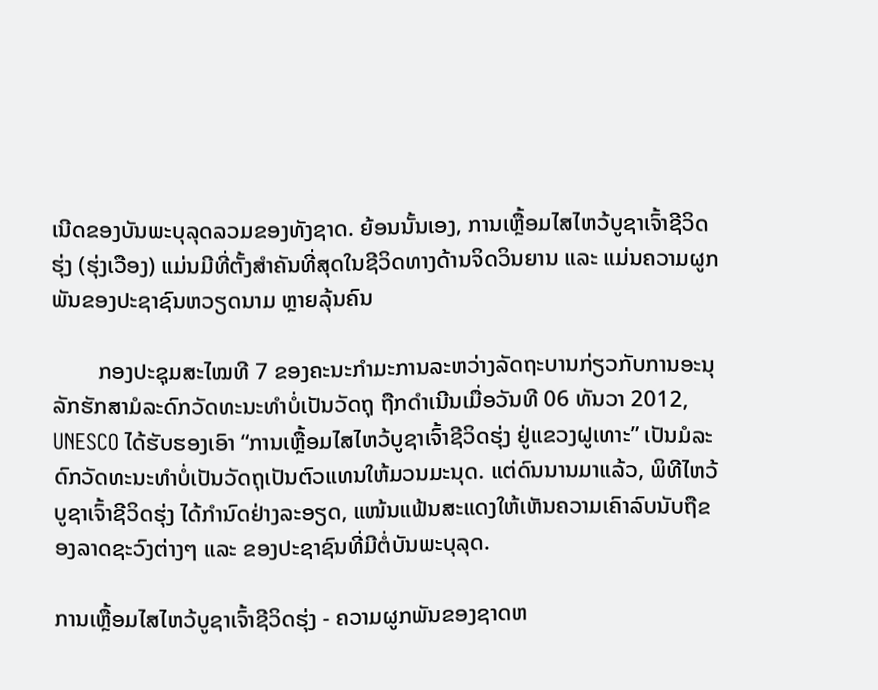ເນີດຂອງບັນພະບຸລຸດລວມຂອງທັງຊາດ. ຍ້ອນນັ້ນເອງ, ການເຫຼື້ອມໄສໄຫວ້ບູຊາເຈົ້າຊີວິດຮຸ່ງ (ຮຸ່ງເວືອງ) ແມ່ນມີທີ່ຕັ້ງສຳຄັນທີ່ສຸດໃນຊີວິດທາງດ້ານຈິດວິນຍານ ແລະ ແມ່ນຄວາມຜູກພັນຂອງປະຊາຊົນຫວຽດນາມ ຫຼາຍລຸ້ນຄົນ

        ກອງປະຊຸມສະໄໝທີ 7 ຂອງຄະນະກຳມະການລະຫວ່າງລັດຖະບານກ່ຽວກັບການອະນຸລັກຮັກສາມໍລະດົກວັດທະນະທຳບໍ່ເປັນວັດຖຸ ຖືກດຳເນີນເມື່ອວັນທີ 06 ທັນວາ 2012, UNESCO ໄດ້ຮັບຮອງເອົາ “ການເຫຼື້ອມໄສໄຫວ້ບູຊາເຈົ້າຊີວິດຮຸ່ງ ຢູ່ແຂວງຝູເທາະ” ເປັນມໍລະດົກວັດທະນະທຳບໍ່ເປັນວັດຖຸເປັນຕົວແທນໃຫ້ມວນມະນຸດ. ແຕ່ດົນນານມາແລ້ວ, ພິທີໄຫວ້ບູຊາເຈົ້າຊີວິດຮຸ່ງ ໄດ້ກຳນົດຢ່າງລະອຽດ, ແໜ້ນແຟ້ນສະແດງໃຫ້ເຫັນຄວາມເຄົາລົບນັບຖືຂອງລາດຊະວົງຕ່າງໆ ແລະ ຂອງປະຊາຊົນທີ່ມີຕໍ່ບັນພະບຸລຸດ.

ການເຫຼື້ອມໄສໄຫວ້ບູຊາເຈົ້າຊີວິດຮຸ່ງ - ຄວາມຜູກພັນຂອງຊາດຫ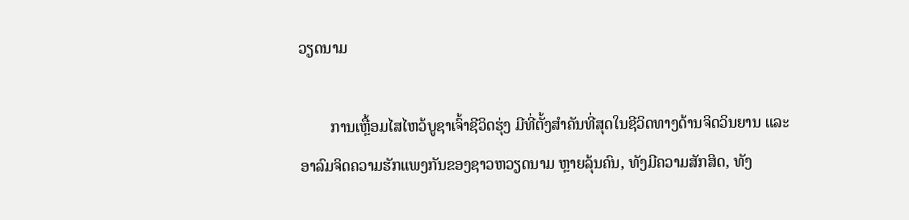ວຽດນາມ

        ການເຫຼື້ອມໄສໄຫວ້ບູຊາເຈົ້າຊີວິດຮຸ່ງ ມີທີ່ຕັ້ງສຳຄັນທີ່ສຸດໃນຊີວິດທາງດ້ານຈິດວິນຍານ ແລະ ອາລົມຈິດຄວາມຮັກແພງກັນຂອງຊາວຫວຽດນາມ ຫຼາຍລຸ້ນຄົນ, ທັງມີຄວາມສັກສິດ, ທັງ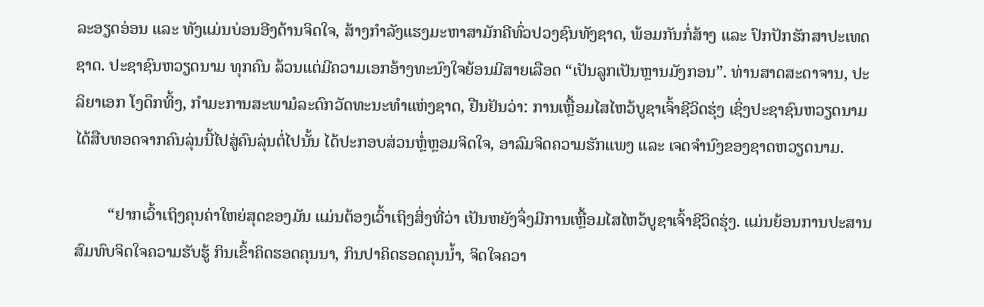ລະອຽດອ່ອນ ແລະ ທັງແມ່ນບ່ອນອີງດ້ານຈິດໃຈ, ສ້າງກຳລັງແຮງມະຫາສາມັກຄີທົ່ວປວງຊົນທັງຊາດ, ພ້ອມກັນກໍ່ສ້າງ ແລະ ປົກປັກຮັກສາປະເທດຊາດ. ປະຊາຊົນຫວຽດນາມ ທຸກຄົນ ລ້ວນແຕ່ມີຄວາມເອກອ້າງທະນົງໃຈຍ້ອນມີສາຍເລືອດ “ເປັນລູກເປັນຫຼານມັງກອນ”. ທ່ານສາດສະດາຈານ, ປະລິຍາເອກ ໂງດຶກທິ້ງ, ກຳມະການສະພາມໍລະດົກວັດທະນະທຳແຫ່ງຊາດ, ຢືນຢັນວ່າ: ການເຫຼື້ອມໄສໄຫວ້ບູຊາເຈົ້າຊີວິດຮຸ່ງ ເຊິ່ງປະຊາຊົນຫວຽດນາມ ໄດ້ສືບທອດຈາກຄົນລຸ່ນນີ້ໄປສູ່ຄົນລຸ່ນຕໍ່ໄປນັ້ນ ໄດ້ປະກອບສ່ວນຫຼໍ່ຫຼອມຈິດໃຈ, ອາລົມຈິດຄວາມຮັກແພງ ແລະ ເຈດຈຳນົງຂອງຊາດຫວຽດນາມ.

        “ຢາກເວົ້າເຖິງຄຸນຄ່າໃຫຍ່ສຸດຂອງມັນ ແມ່ນຕ້ອງເວົ້າເຖິງສິ່ງທີ່ວ່າ ເປັນຫຍັງຈຶ່ງມີການເຫຼື້ອມໄສໄຫວ້ບູຊາເຈົ້າຊີວິດຮຸ່ງ. ແມ່ນຍ້ອນການປະສານສົມທົບຈິດໃຈຄວາມຮັບຮູ້ ກິນເຂົ້າຄິດຮອດຄຸນນາ, ກິນປາຄິດຮອດຄຸນນ້ຳ, ຈິດໃຈຄວາ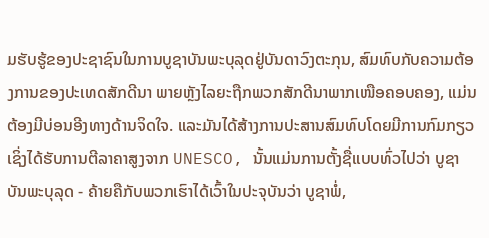ມຮັບຮູ້ຂອງປະຊາຊົນໃນການບູຊາບັນພະບຸລຸດຢູ່ບັນດາວົງຕະກຸນ, ສົມທົບກັບຄວາມຕ້ອງການຂອງປະເທດສັກດີນາ ພາຍຫຼັງໄລຍະຖືກພວກສັກດີນາພາກເໜືອຄອບຄອງ, ແມ່ນຕ້ອງມີບ່ອນອີງທາງດ້ານຈິດໃຈ. ແລະມັນໄດ້ສ້າງການປະສານສົມທົບໂດຍມີການກົມກຽວເຊິ່ງໄດ້ຮັບການຕີລາຄາສູງຈາກ UNESCO, ນັ້ນແມ່ນການຕັ້ງຊື່ແບບທົ່ວໄປວ່າ ບູຊາບັນພະບຸລຸດ - ຄ້າຍຄືກັບພວກເຮົາໄດ້ເວົ້າໃນປະຈຸບັນວ່າ ບູຊາພໍ່,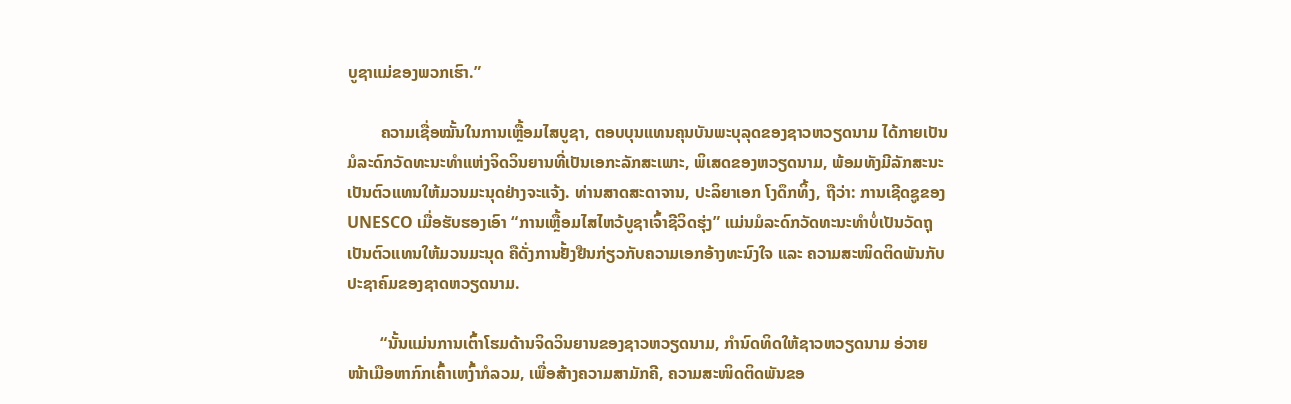ບູຊາແມ່ຂອງພວກເຮົາ.”

        ຄວາມເຊື່ອໝັ້ນໃນການເຫຼື້ອມໄສບູຊາ, ຕອບບຸນແທນຄຸນບັນພະບຸລຸດຂອງຊາວຫວຽດນາມ ໄດ້ກາຍເປັນມໍລະດົກວັດທະນະທຳແຫ່ງຈິດວິນຍານທີ່ເປັນເອກະລັກສະເພາະ, ພິເສດຂອງຫວຽດນາມ, ພ້ອມທັງມີລັກສະນະເປັນຕົວແທນໃຫ້ມວນມະນຸດຢ່າງຈະແຈ້ງ. ທ່ານສາດສະດາຈານ, ປະລິຍາເອກ ໂງດຶກທິ້ງ, ຖືວ່າ: ການເຊີດຊູຂອງ UNESCO ເມື່ອຮັບຮອງເອົາ “ການເຫຼື້ອມໄສໄຫວ້ບູຊາເຈົ້າຊີວິດຮຸ່ງ” ແມ່ນມໍລະດົກວັດທະນະທຳບໍ່ເປັນວັດຖຸເປັນຕົວແທນໃຫ້ມວນມະນຸດ ຄືດັ່ງການຢັ້ງຢືນກ່ຽວກັບຄວາມເອກອ້າງທະນົງໃຈ ແລະ ຄວາມສະໜິດຕິດພັນກັບປະຊາຄົມຂອງຊາດຫວຽດນາມ.

        “ນັ້ນແມ່ນການເຕົ້າໂຮມດ້ານຈິດວິນຍານຂອງຊາວຫວຽດນາມ, ກຳນົດທິດໃຫ້ຊາວຫວຽດນາມ ອ່ວາຍໜ້າເມືອຫາກົກເຄົ້າເຫງົ້າກໍລວມ, ເພື່ອສ້າງຄວາມສາມັກຄີ, ຄວາມສະໜິດຕິດພັນຂອ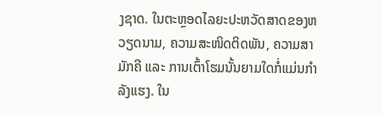ງຊາດ. ໃນຕະຫຼອດໄລຍະປະຫວັດສາດຂອງຫວຽດນາມ, ຄວາມສະໜິດຕິດພັນ, ຄວາມສາມັກຄີ ແລະ ການເຕົ້າໂຮມນັ້ນຍາມໃດກໍ່ແມ່ນກຳລັງແຮງ. ໃນ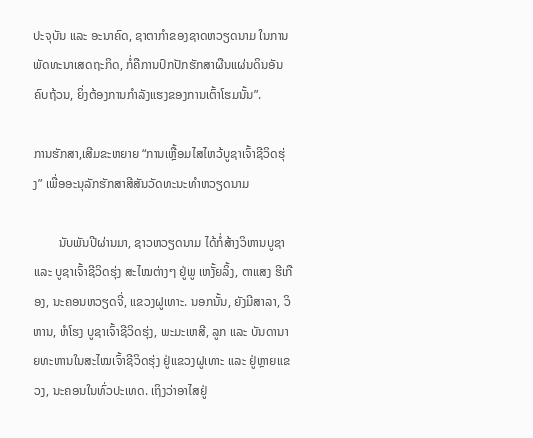ປະຈຸບັນ ແລະ ອະນາຄົດ, ຊາຕາກຳຂອງຊາດຫວຽດນາມ ໃນການພັດທະນາເສດຖະກິດ, ກໍ່ຄືການປົກປັກຮັກສາຜືນແຜ່ນດິນອັນຄົບຖ້ວນ, ຍິ່ງຕ້ອງການກຳລັງແຮງຂອງການເຕົ້າໂຮມນັ້ນ”.

ການຮັກສາ,ເສີມຂະຫຍາຍ “ການເຫຼື້ອມໄສໄຫວ້ບູຊາເຈົ້າຊີວິດຮຸ່ງ” ເພື່ອອະນຸລັກຮັກສາສີສັນວັດທະນະທຳຫວຽດນາມ

        ນັບພັນປີຜ່ານມາ, ຊາວຫວຽດນາມ ໄດ້ກໍ່ສ້າງວິຫານບູຊາ ແລະ ບູຊາເຈົ້າຊີວິດຮຸ່ງ ສະໄໝຕ່າງໆ ຢູ່ພູ ເຫງັ້ຍລິ້ງ, ຕາແສງ ຮີເກືອງ, ນະຄອນຫວຽດຈີ່, ແຂວງຝູເທາະ. ນອກນັ້ນ, ຍັງມີສາລາ, ວິຫານ, ຫໍໂຮງ ບູຊາເຈົ້າຊີວິດຮຸ່ງ, ພະມະເຫສີ, ລູກ ແລະ ບັນດານາຍທະຫານໃນສະໄໝເຈົ້າຊີວິດຮຸ່ງ ຢູ່ແຂວງຝູເທາະ ແລະ ຢູ່ຫຼາຍແຂວງ, ນະຄອນໃນທົ່ວປະເທດ. ເຖິງວ່າອາໄສຢູ່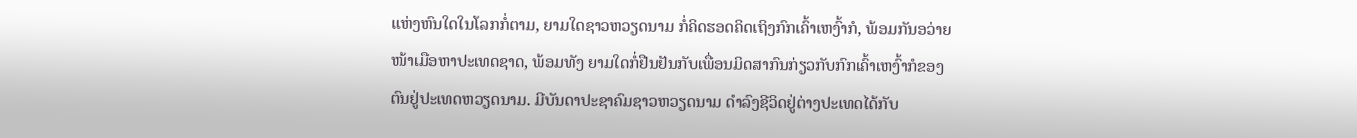ແຫ່ງຫົນໃດໃນໂລກກໍ່ຕາມ, ຍາມໃດຊາວຫວຽດນາມ ກໍ່ຄິດຮອດຄິດເຖິງກົກເຄົ້າເຫງົ້າກໍ, ພ້ອມກັນອວ່າຍໜ້າເມືອຫາປະເທດຊາດ, ພ້ອມທັງ ຍາມໃດກໍ່ຢືນຢັນກັບເພື່ອນມິດສາກົນກ່ຽວກັບກົກເຄົ້າເຫງົ້າກໍຂອງຕົນຢູ່ປະເທດຫວຽດນາມ. ມີບັນດາປະຊາຄົມຊາວຫວຽດນາມ ດຳລົງຊີວິດຢູ່ຕ່າງປະເທດໄດ້ກັບ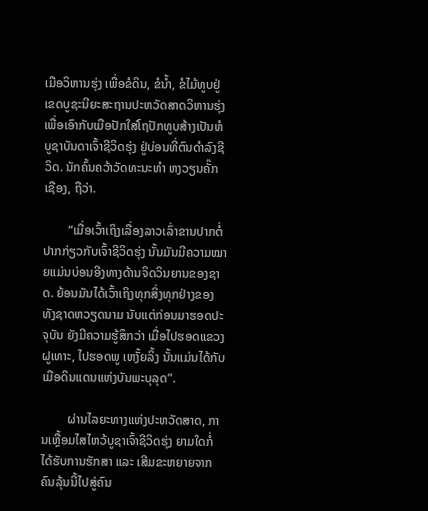ເມືອວິຫານຮຸ່ງ ເພື່ອຂໍດິນ, ຂໍນ້ຳ, ຂໍໄມ້ທູບຢູ່ເຂດບູຊະນີຍະສະຖານປະຫວັດສາດວິຫານຮຸ່ງ ເພື່ອເອົາກັບເມືອປັກໃສ່ໂຖປັກທູບສ້າງເປັນຫໍບູຊາບັນດາເຈົ້າຊີວິດຮຸ່ງ ຢູ່ບ່ອນທີ່ຕົນດຳລົງຊີວິດ. ນັກຄົ້ນຄວ້າວັດທະນະທຳ ຫງວຽນຄັ໊ກເຊືອງ, ຖືວ່າ.

        “ເມື່ອເວົ້າເຖິງເລື່ອງລາວເລົ່າຂານປາກຕໍ່ປາກກ່ຽວກັບເຈົ້າຊີວິດຮຸ່ງ ນັ້ນມັນມີຄວາມໝາຍແມ່ນບ່ອນອີງທາງດ້ານຈິດວິນຍານຂອງຊາດ. ຍ້ອນມັນໄດ້ເວົ້າເຖິງທຸກສິ່ງທຸກຢ່າງຂອງທັງຊາດຫວຽດນາມ ນັບແຕ່ກ່ອນມາຮອດປະຈຸບັນ ຍັງມີຄວາມຮູ້ສຶກວ່າ ເມື່ອໄປຮອດແຂວງຝູເທາະ, ໄປຮອດພູ ເຫງັ້ຍລິ້ງ ນັ້ນແມ່ນໄດ້ກັບເມືອດິນແດນແຫ່ງບັນພະບຸລຸດ”.

        ຜ່ານໄລຍະທາງແຫ່ງປະຫວັດສາດ, ການເຫຼື້ອມໄສໄຫວ້ບູຊາເຈົ້າຊີວິດຮຸ່ງ ຍາມໃດກໍ່ໄດ້ຮັບການຮັກສາ ແລະ ເສີມຂະຫຍາຍຈາກຄົນລຸ້ນນີ້ໄປສູ່ຄົນ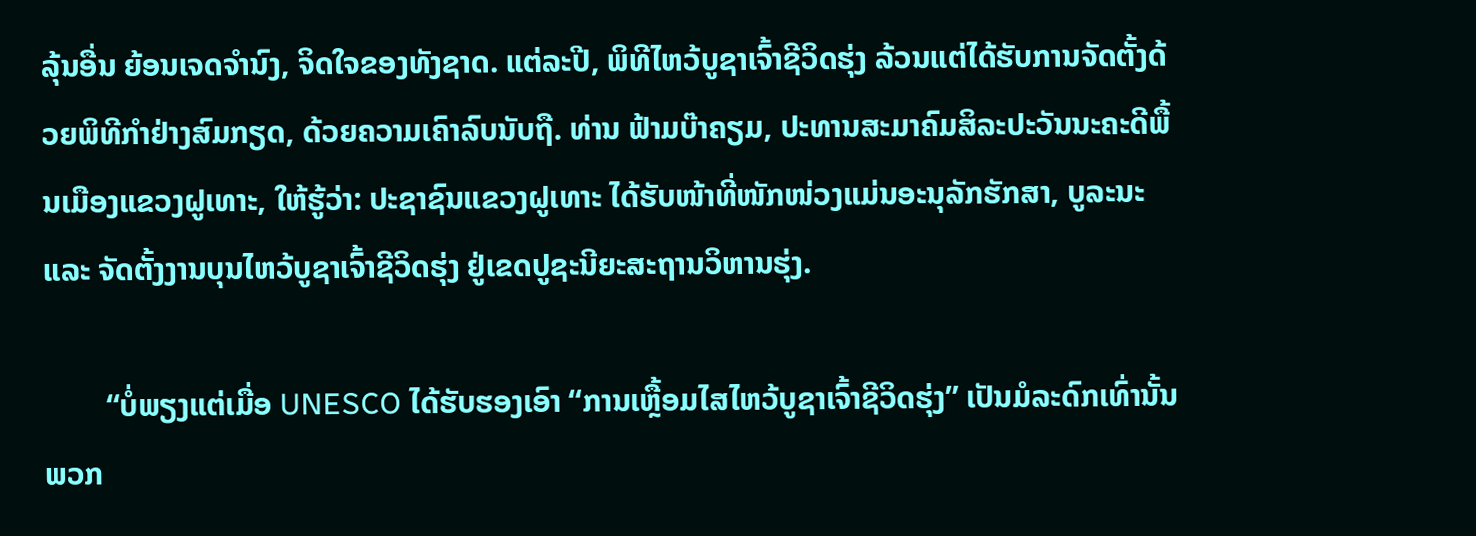ລຸ້ນອື່ນ ຍ້ອນເຈດຈຳນົງ, ຈິດໃຈຂອງທັງຊາດ. ແຕ່ລະປີ, ພິທີໄຫວ້ບູຊາເຈົ້າຊີວິດຮຸ່ງ ລ້ວນແຕ່ໄດ້ຮັບການຈັດຕັ້ງດ້ວຍພິທີກຳຢ່າງສົມກຽດ, ດ້ວຍຄວາມເຄົາລົບນັບຖື. ທ່ານ ຟ້າມບ໊າຄຽມ, ປະທານສະມາຄົມສິລະປະວັນນະຄະດີພື້ນເມືອງແຂວງຝູເທາະ, ໃຫ້ຮູ້ວ່າ: ປະຊາຊົນແຂວງຝູເທາະ ໄດ້ຮັບໜ້າທີ່ໜັກໜ່ວງແມ່ນອະນຸລັກຮັກສາ, ບູລະນະ ແລະ ຈັດຕັ້ງງານບຸນໄຫວ້ບູຊາເຈົ້າຊີວິດຮຸ່ງ ຢູ່ເຂດປູຊະນີຍະສະຖານວິຫານຮຸ່ງ.

        “ບໍ່ພຽງແຕ່ເມື່ອ UNESCO ໄດ້ຮັບຮອງເອົາ “ການເຫຼື້ອມໄສໄຫວ້ບູຊາເຈົ້າຊີວິດຮຸ່ງ” ເປັນມໍລະດົກເທົ່ານັ້ນ ພວກ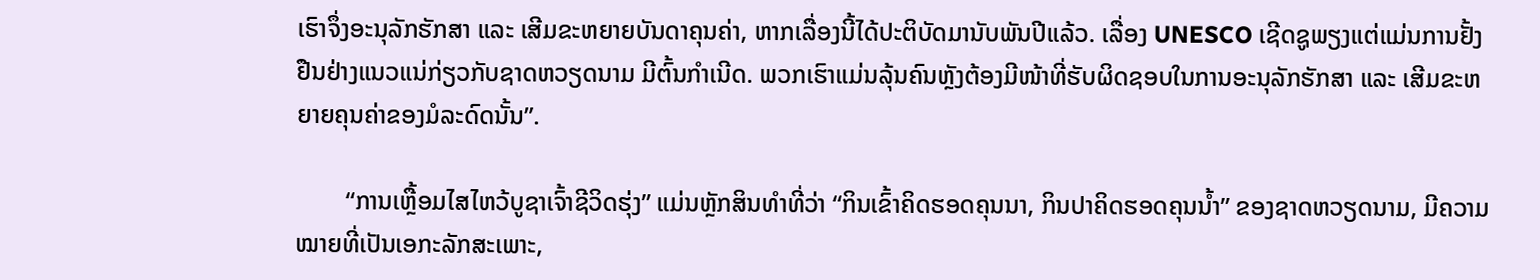ເຮົາຈຶ່ງອະນຸລັກຮັກສາ ແລະ ເສີມຂະຫຍາຍບັນດາຄຸນຄ່າ, ຫາກເລື່ອງນີ້ໄດ້ປະຕິບັດມານັບພັນປີແລ້ວ. ເລື່ອງ UNESCO ເຊີດຊູພຽງແຕ່ແມ່ນການຢັ້ງຢືນຢ່າງແນວແນ່ກ່ຽວກັບຊາດຫວຽດນາມ ມີຕົ້ນກຳເນີດ. ພວກເຮົາແມ່ນລຸ້ນຄົນຫຼັງຕ້ອງມີໜ້າທີ່ຮັບຜິດຊອບໃນການອະນຸລັກຮັກສາ ແລະ ເສີມຂະຫຍາຍຄຸນຄ່າຂອງມໍລະດົດນັ້ນ”.

        “ການເຫຼື້ອມໄສໄຫວ້ບູຊາເຈົ້າຊີວິດຮຸ່ງ” ແມ່ນຫຼັກສິນທຳທີ່ວ່າ “ກິນເຂົ້າຄິດຮອດຄຸນນາ, ກິນປາຄິດຮອດຄຸນນ້ຳ” ຂອງຊາດຫວຽດນາມ, ມີຄວາມໝາຍທີ່ເປັນເອກະລັກສະເພາະ,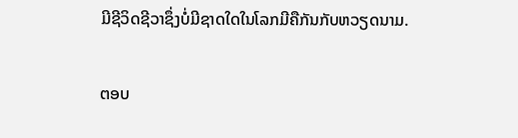ມີຊີວິດຊີວາຊຶ່ງບໍ່ມີຊາດໃດໃນໂລກມີຄືກັນກັບຫວຽດນາມ.

ຕອບ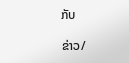ກັບ

ຂ່າວ/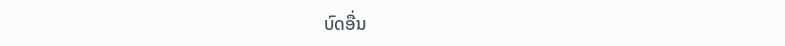ບົດອື່ນ